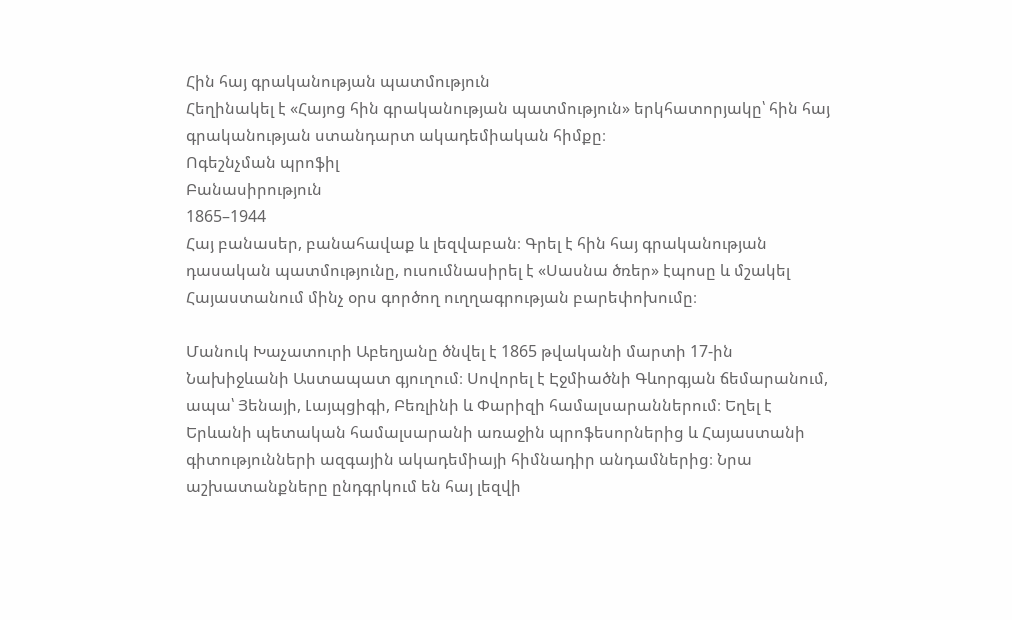Հին հայ գրականության պատմություն
Հեղինակել է «Հայոց հին գրականության պատմություն» երկհատորյակը՝ հին հայ գրականության ստանդարտ ակադեմիական հիմքը։
Ոգեշնչման պրոֆիլ
Բանասիրություն
1865–1944
Հայ բանասեր, բանահավաք և լեզվաբան։ Գրել է հին հայ գրականության դասական պատմությունը, ուսումնասիրել է «Սասնա ծռեր» էպոսը և մշակել Հայաստանում մինչ օրս գործող ուղղագրության բարեփոխումը։

Մանուկ Խաչատուրի Աբեղյանը ծնվել է 1865 թվականի մարտի 17-ին Նախիջևանի Աստապատ գյուղում։ Սովորել է Էջմիածնի Գևորգյան ճեմարանում, ապա՝ Յենայի, Լայպցիգի, Բեռլինի և Փարիզի համալսարաններում։ Եղել է Երևանի պետական համալսարանի առաջին պրոֆեսորներից և Հայաստանի գիտությունների ազգային ակադեմիայի հիմնադիր անդամներից։ Նրա աշխատանքները ընդգրկում են հայ լեզվի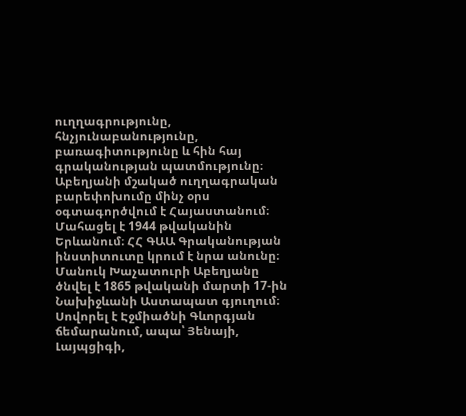ուղղագրությունը, հնչյունաբանությունը, բառագիտությունը և հին հայ գրականության պատմությունը։ Աբեղյանի մշակած ուղղագրական բարեփոխումը մինչ օրս օգտագործվում է Հայաստանում։ Մահացել է 1944 թվականին Երևանում։ ՀՀ ԳԱԱ Գրականության ինստիտուտը կրում է նրա անունը։
Մանուկ Խաչատուրի Աբեղյանը ծնվել է 1865 թվականի մարտի 17-ին Նախիջևանի Աստապատ գյուղում։ Սովորել է Էջմիածնի Գևորգյան ճեմարանում, ապա՝ Յենայի, Լայպցիգի,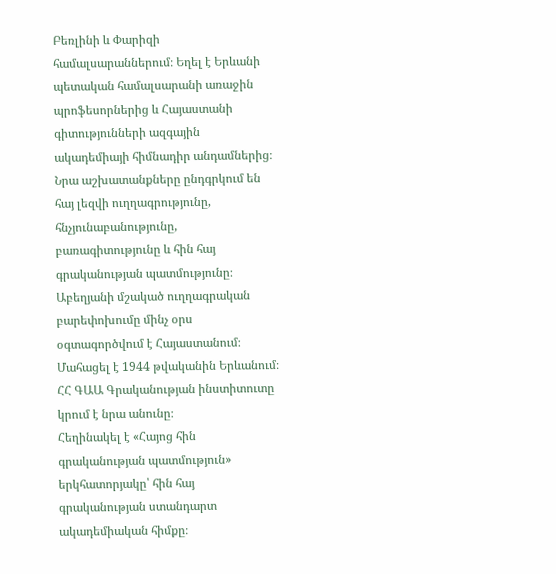Բեռլինի և Փարիզի համալսարաններում։ Եղել է Երևանի պետական համալսարանի առաջին պրոֆեսորներից և Հայաստանի գիտությունների ազգային ակադեմիայի հիմնադիր անդամներից։ Նրա աշխատանքները ընդգրկում են հայ լեզվի ուղղագրությունը, հնչյունաբանությունը, բառագիտությունը և հին հայ գրականության պատմությունը։ Աբեղյանի մշակած ուղղագրական բարեփոխումը մինչ օրս օգտագործվում է Հայաստանում։ Մահացել է 1944 թվականին Երևանում։ ՀՀ ԳԱԱ Գրականության ինստիտուտը կրում է նրա անունը։
Հեղինակել է «Հայոց հին գրականության պատմություն» երկհատորյակը՝ հին հայ գրականության ստանդարտ ակադեմիական հիմքը։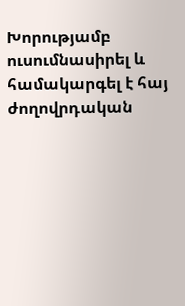Խորությամբ ուսումնասիրել և համակարգել է հայ ժողովրդական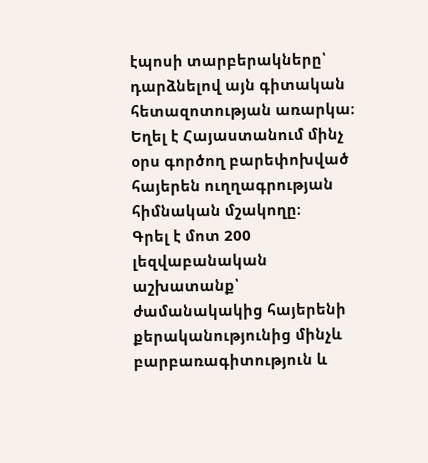էպոսի տարբերակները՝ դարձնելով այն գիտական հետազոտության առարկա։
Եղել է Հայաստանում մինչ օրս գործող բարեփոխված հայերեն ուղղագրության հիմնական մշակողը։
Գրել է մոտ 200 լեզվաբանական աշխատանք՝ ժամանակակից հայերենի քերականությունից մինչև բարբառագիտություն և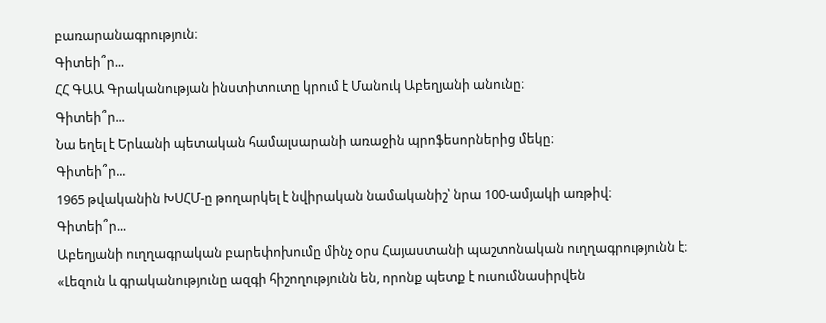բառարանագրություն։
Գիտեի՞ր...
ՀՀ ԳԱԱ Գրականության ինստիտուտը կրում է Մանուկ Աբեղյանի անունը։
Գիտեի՞ր...
Նա եղել է Երևանի պետական համալսարանի առաջին պրոֆեսորներից մեկը։
Գիտեի՞ր...
1965 թվականին ԽՍՀՄ-ը թողարկել է նվիրական նամականիշ՝ նրա 100-ամյակի առթիվ։
Գիտեի՞ր...
Աբեղյանի ուղղագրական բարեփոխումը մինչ օրս Հայաստանի պաշտոնական ուղղագրությունն է։
«Լեզուն և գրականությունը ազգի հիշողությունն են, որոնք պետք է ուսումնասիրվեն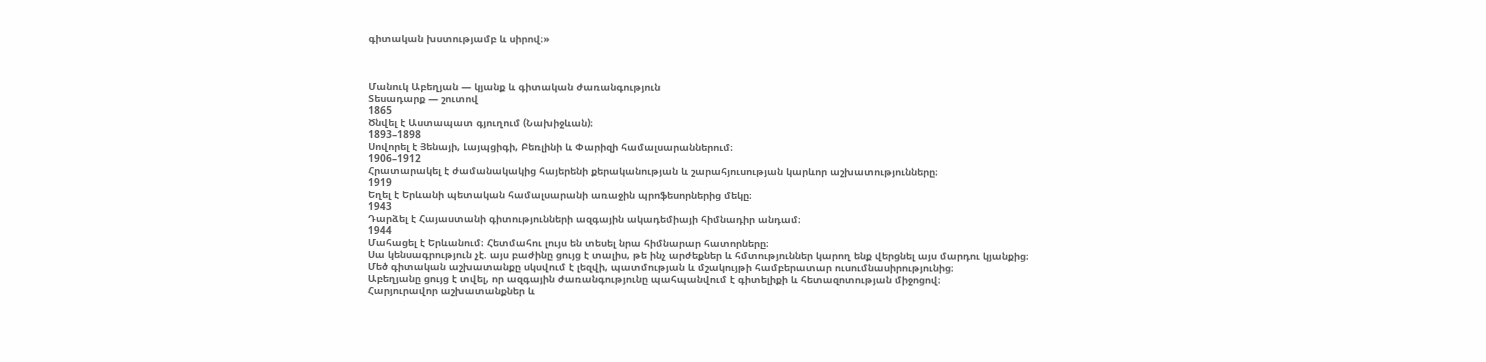գիտական խստությամբ և սիրով։»



Մանուկ Աբեղյան — կյանք և գիտական ժառանգություն
Տեսադարք — շուտով
1865
Ծնվել է Աստապատ գյուղում (Նախիջևան)։
1893–1898
Սովորել է Յենայի, Լայպցիգի, Բեռլինի և Փարիզի համալսարաններում։
1906–1912
Հրատարակել է ժամանակակից հայերենի քերականության և շարահյուսության կարևոր աշխատությունները։
1919
Եղել է Երևանի պետական համալսարանի առաջին պրոֆեսորներից մեկը։
1943
Դարձել է Հայաստանի գիտությունների ազգային ակադեմիայի հիմնադիր անդամ։
1944
Մահացել է Երևանում։ Հետմահու լույս են տեսել նրա հիմնարար հատորները։
Սա կենսագրություն չէ. այս բաժինը ցույց է տալիս, թե ինչ արժեքներ և հմտություններ կարող ենք վերցնել այս մարդու կյանքից։
Մեծ գիտական աշխատանքը սկսվում է լեզվի, պատմության և մշակույթի համբերատար ուսումնասիրությունից։
Աբեղյանը ցույց է տվել, որ ազգային ժառանգությունը պահպանվում է գիտելիքի և հետազոտության միջոցով։
Հարյուրավոր աշխատանքներ և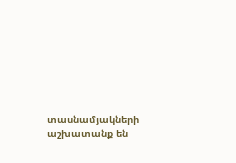տասնամյակների աշխատանք են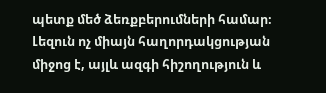պետք մեծ ձեռքբերումների համար։
Լեզուն ոչ միայն հաղորդակցության միջոց է, այլև ազգի հիշողություն և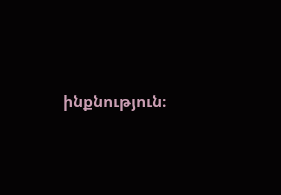ինքնություն։